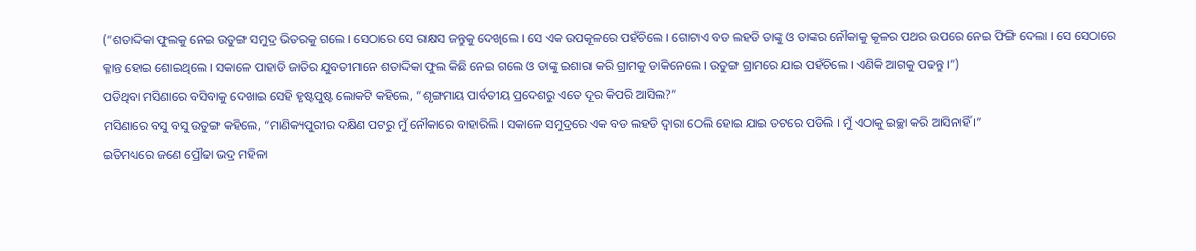(“ଶତାଦ୍ଦିକା ଫୁଲକୁ ନେଇ ଉତୁଙ୍ଗ ସମୁଦ୍ର ଭିତରକୁ ଗଲେ । ସେଠାରେ ସେ ରାକ୍ଷସ ଜନ୍ତୁକୁ ଦେଖିଲେ । ସେ ଏକ ଉପକୂଳରେ ପହଁଚିଲେ । ଗୋଟାଏ ବଡ ଲହଡି ତାଙ୍କୁ ଓ ତାଙ୍କର ନୌକାକୁ କୂଳର ପଥର ଉପରେ ନେଇ ଫିଙ୍ଗି ଦେଲା । ସେ ସେଠାରେ କ୍ଳାନ୍ତ ହୋଇ ଶୋଇଥିଲେ । ସକାଳେ ପାହାଡି ଜାତିର ଯୁବତୀମାନେ ଶତାଦ୍ଦିକା ଫୁଲ କିଛି ନେଇ ଗଲେ ଓ ତାଙ୍କୁ ଇଶାରା କରି ଗ୍ରାମକୁ ଡାକିନେଲେ । ଉତୁଙ୍ଗ ଗ୍ରାମରେ ଯାଇ ପହଁଚିଲେ । ଏଣିକି ଆଗକୁ ପଢନ୍ତୁ ।”)
ପଡିଥିବା ମସିଣାରେ ବସିବାକୁ ଦେଖାଇ ସେହି ହୃଷ୍ଟପୁଷ୍ଟ ଲୋକଟି କହିଲେ, “ଶୃଙ୍ଗମାୟ ପାର୍ବତୀୟ ପ୍ରଦେଶରୁ ଏତେ ଦୂର କିପରି ଆସିଲ?”
ମସିଣାରେ ବସୁ ବସୁ ଉତୁଙ୍ଗ କହିଲେ, “ମାଣିକ୍ୟପୁରୀର ଦକ୍ଷିଣ ପଟରୁ ମୁଁ ନୌକାରେ ବାହାରିଲି । ସକାଳେ ସମୁଦ୍ରରେ ଏକ ବଡ ଲହଡି ଦ୍ୱାରା ଠେଲି ହୋଇ ଯାଇ ତଟରେ ପଡିଲି । ମୁଁ ଏଠାକୁ ଇଚ୍ଛା କରି ଆସିନାହିଁ ।”
ଇତିମଧ୍ୟରେ ଜଣେ ପ୍ରୌଢା ଭଦ୍ର ମହିଳା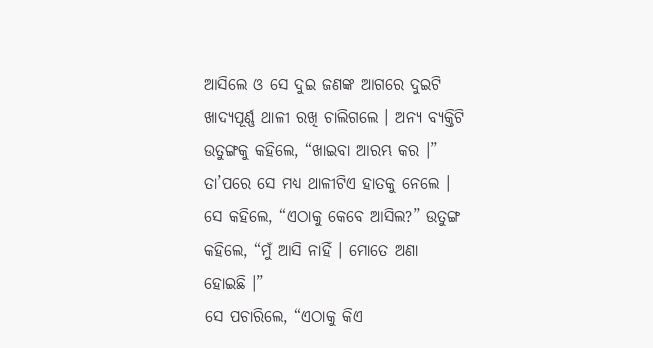ଆସିଲେ ଓ ସେ ଦୁଇ ଜଣଙ୍କ ଆଗରେ ଦୁଇଟି ଖାଦ୍ୟପୂର୍ଣ୍ଣ ଥାଳୀ ରଖି ଚାଲିଗଲେ । ଅନ୍ୟ ବ୍ୟକ୍ତିଟି ଉତୁଙ୍ଗକୁ କହିଲେ, “ଖାଇବା ଆରମ୍ଭ କର ।” ତା’ପରେ ସେ ମଧ୍ୟ ଥାଳୀଟିଏ ହାତକୁ ନେଲେ ।
ସେ କହିଲେ, “ଏଠାକୁ କେବେ ଆସିଲ?” ଉତୁଙ୍ଗ କହିଲେ, “ମୁଁ ଆସି ନାହିଁ । ମୋତେ ଅଣା ହୋଇଛି ।”
ସେ ପଚାରିଲେ, “ଏଠାକୁ କିଏ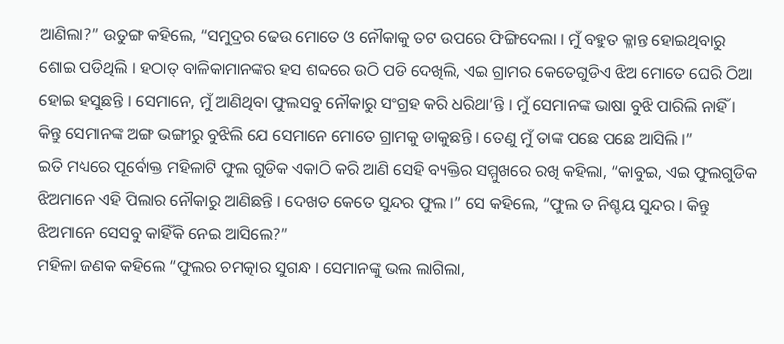ଆଣିଲା?” ଉତୁଙ୍ଗ କହିଲେ, “ସମୁଦ୍ରର ଢେଉ ମୋତେ ଓ ନୌକାକୁ ତଟ ଉପରେ ଫିଙ୍ଗିଦେଲା । ମୁଁ ବହୁତ କ୍ଳାନ୍ତ ହୋଇଥିବାରୁ ଶୋଇ ପଡିଥିଲି । ହଠାତ୍ ବାଳିକାମାନଙ୍କର ହସ ଶବ୍ଦରେ ଉଠି ପଡି ଦେଖିଲି, ଏଇ ଗ୍ରାମର କେତେଗୁଡିଏ ଝିଅ ମୋତେ ଘେରି ଠିଆ ହୋଇ ହସୁଛନ୍ତି । ସେମାନେ, ମୁଁ ଆଣିଥିବା ଫୁଲସବୁ ନୌକାରୁ ସଂଗ୍ରହ କରି ଧରିଥା’ନ୍ତି । ମୁଁ ସେମାନଙ୍କ ଭାଷା ବୁଝି ପାରିଲି ନାହିଁ । କିନ୍ତୁ ସେମାନଙ୍କ ଅଙ୍ଗ ଭଙ୍ଗୀରୁ ବୁଝିଲି ଯେ ସେମାନେ ମୋତେ ଗ୍ରାମକୁ ଡାକୁଛନ୍ତି । ତେଣୁ ମୁଁ ତାଙ୍କ ପଛେ ପଛେ ଆସିଲି ।”
ଇତି ମଧ୍ୟରେ ପୂର୍ବୋକ୍ତ ମହିଳାଟି ଫୁଲ ଗୁଡିକ ଏକାଠି କରି ଆଣି ସେହି ବ୍ୟକ୍ତିର ସମ୍ମୁଖରେ ରଖି କହିଲା, “କାବୁଇ, ଏଇ ଫୁଲଗୁଡିକ ଝିଅମାନେ ଏହି ପିଲାର ନୌକାରୁ ଆଣିଛନ୍ତି । ଦେଖତ କେତେ ସୁନ୍ଦର ଫୁଲ ।” ସେ କହିଲେ, “ଫୁଲ ତ ନିଶ୍ଚୟ ସୁନ୍ଦର । କିନ୍ତୁ ଝିଅମାନେ ସେସବୁ କାହିଁକି ନେଇ ଆସିଲେ?”
ମହିଳା ଜଣକ କହିଲେ “ଫୁଲର ଚମତ୍କାର ସୁଗନ୍ଧ । ସେମାନଙ୍କୁ ଭଲ ଲାଗିଲା,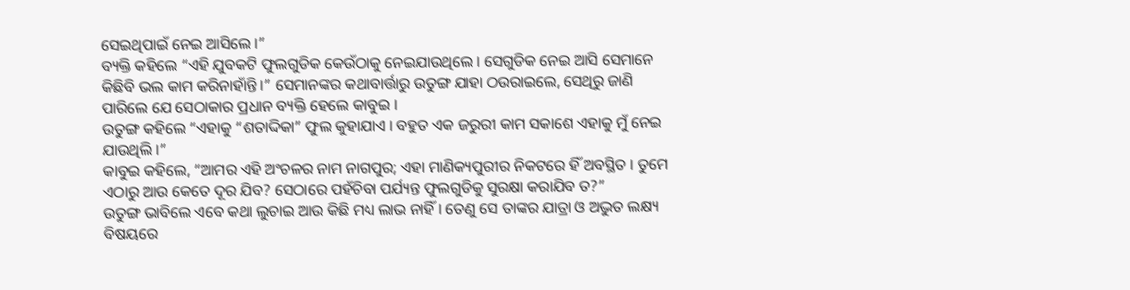ସେଇଥିପାଇଁ ନେଇ ଆସିଲେ ।”
ବ୍ୟକ୍ତି କହିଲେ “ଏହି ଯୁବକଟି ଫୁଲଗୁଡିକ କେଉଁଠାକୁ ନେଇଯାଉଥିଲେ । ସେଗୁଡିକ ନେଇ ଆସି ସେମାନେ କିଛିବି ଭଲ କାମ କରିନାହାଁନ୍ତି ।” ସେମାନଙ୍କର କଥାବାର୍ତ୍ତାରୁ ଉତୁଙ୍ଗ ଯାହା ଠଉରାଇଲେ, ସେଥିରୁ ଜାଣି ପାରିଲେ ଯେ ସେଠାକାର ପ୍ରଧାନ ବ୍ୟକ୍ତି ହେଲେ କାବୁଇ ।
ଉତୁଙ୍ଗ କହିଲେ “ଏହାକୁ “ଶତାଦ୍ଦିକା” ଫୁଲ କୁହାଯାଏ । ବହୁତ ଏକ ଜରୁରୀ କାମ ସକାଶେ ଏହାକୁ ମୁଁ ନେଇ ଯାଉଥିଲି ।”
କାବୁଇ କହିଲେ, “ଆମର ଏହି ଅଂଚଳର ନାମ ନାଗପୁର; ଏହା ମାଣିକ୍ୟପୁରୀର ନିକଟରେ ହିଁ ଅବସ୍ଥିତ । ତୁମେ ଏଠାରୁ ଆଉ କେତେ ଦୂର ଯିବ? ସେଠାରେ ପହଁଚିବା ପର୍ଯ୍ୟନ୍ତ ଫୁଲଗୁଡିକୁ ସୁରକ୍ଷା କରାଯିବ ତ?”
ଉତୁଙ୍ଗ ଭାବିଲେ ଏବେ କଥା ଲୁଚାଇ ଆଉ କିଛି ମଧ୍ୟ ଲାଭ ନାହିଁ । ତେଣୁ ସେ ତାଙ୍କର ଯାତ୍ରା ଓ ଅଦ୍ଭୁତ ଲକ୍ଷ୍ୟ ବିଷୟରେ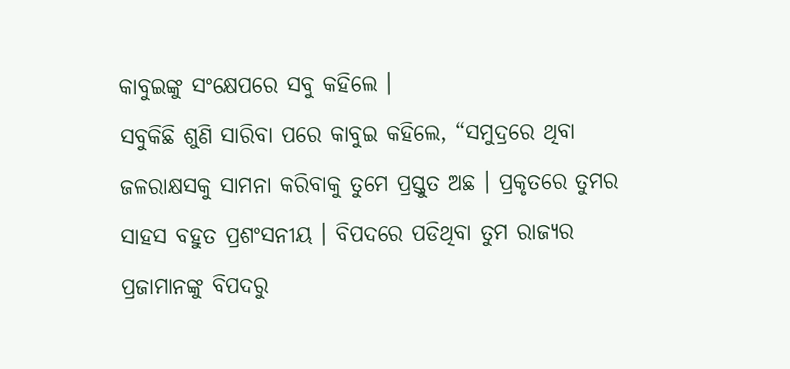କାବୁଇଙ୍କୁ ସଂକ୍ଷେପରେ ସବୁ କହିଲେ ।
ସବୁକିଛି ଶୁଣି ସାରିବା ପରେ କାବୁଇ କହିଲେ, “ସମୁଦ୍ରରେ ଥିବା ଜଳରାକ୍ଷସକୁ ସାମନା କରିବାକୁ ତୁମେ ପ୍ରସ୍ତୁତ ଅଛ । ପ୍ରକୃତରେ ତୁମର ସାହସ ବହୁତ ପ୍ରଶଂସନୀୟ । ବିପଦରେ ପଡିଥିବା ତୁମ ରାଜ୍ୟର ପ୍ରଜାମାନଙ୍କୁ ବିପଦରୁ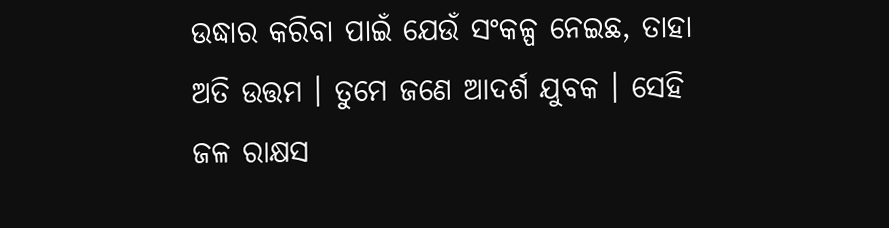ଉଦ୍ଧାର କରିବା ପାଇଁ ଯେଉଁ ସଂକଳ୍ପ ନେଇଛ, ତାହା ଅତି ଉତ୍ତମ । ତୁମେ ଜଣେ ଆଦର୍ଶ ଯୁବକ । ସେହି ଜଳ ରାକ୍ଷସ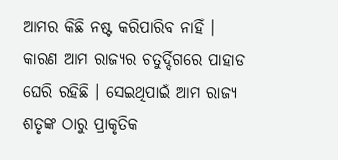ଆମର କିଛି ନଷ୍ଟ କରିପାରିବ ନାହିଁ । କାରଣ ଆମ ରାଜ୍ୟର ଚତୁର୍ଦ୍ଦିଗରେ ପାହାଡ ଘେରି ରହିଛି । ସେଇଥିପାଇଁ ଆମ ରାଜ୍ୟ ଶତୃଙ୍କ ଠାରୁ ପ୍ରାକୃତିକ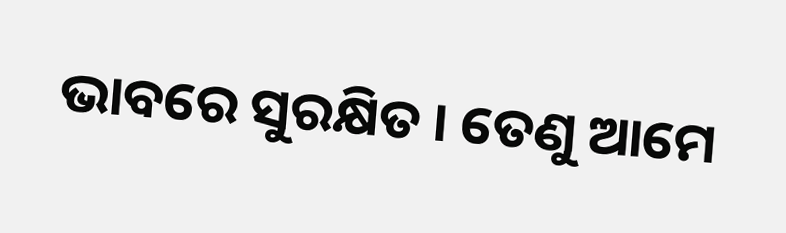ଭାବରେ ସୁରକ୍ଷିତ । ତେଣୁ ଆମେ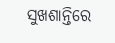ସୁଖଶାନ୍ତିରେ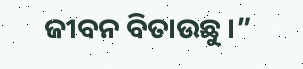ଜୀବନ ବିତାଉଛୁ ।”